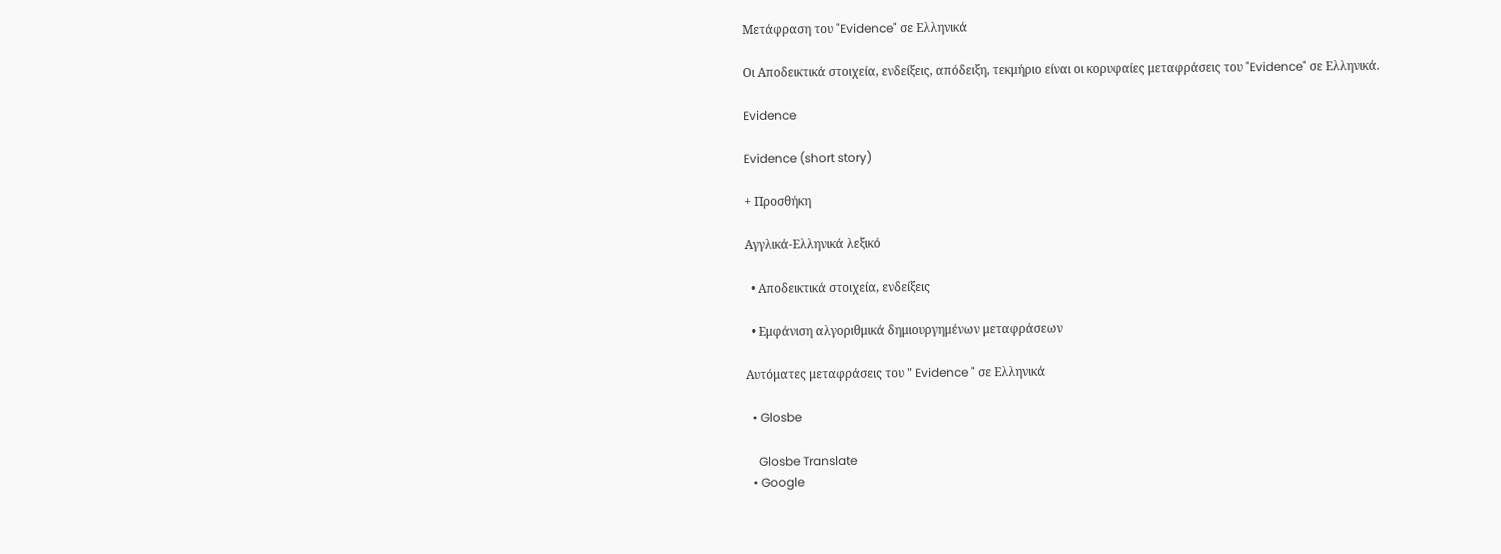Μετάφραση του "Evidence" σε Ελληνικά

Οι Αποδεικτικά στοιχεία, ενδείξεις, απόδειξη, τεκμήριο είναι οι κορυφαίες μεταφράσεις του "Evidence" σε Ελληνικά.

Evidence

Evidence (short story)

+ Προσθήκη

Αγγλικά-Ελληνικά λεξικό

  • Αποδεικτικά στοιχεία, ενδείξεις

  • Εμφάνιση αλγοριθμικά δημιουργημένων μεταφράσεων

Αυτόματες μεταφράσεις του " Evidence " σε Ελληνικά

  • Glosbe

    Glosbe Translate
  • Google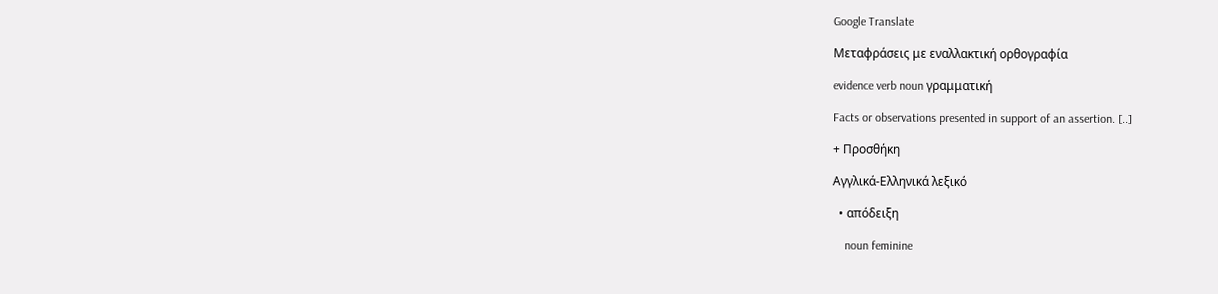Google Translate

Μεταφράσεις με εναλλακτική ορθογραφία

evidence verb noun γραμματική

Facts or observations presented in support of an assertion. [..]

+ Προσθήκη

Αγγλικά-Ελληνικά λεξικό

  • απόδειξη

    noun feminine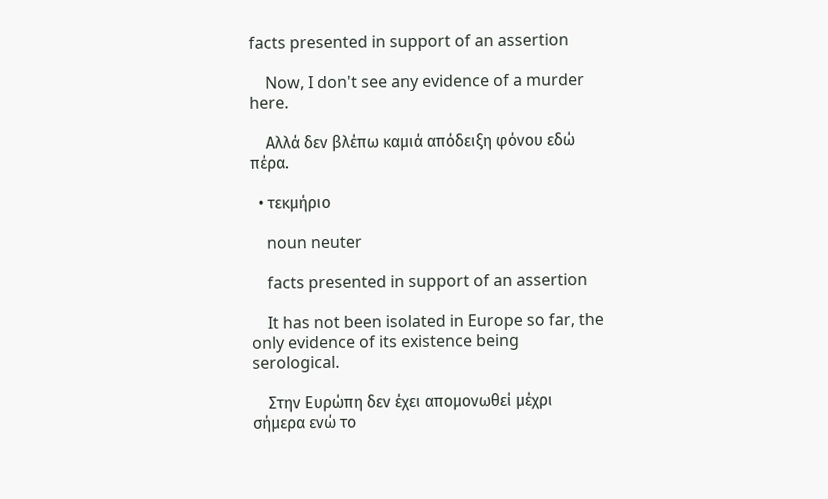facts presented in support of an assertion

    Now, I don't see any evidence of a murder here.

    Αλλά δεν βλέπω καμιά απόδειξη φόνου εδώ πέρα.

  • τεκμήριο

    noun neuter

    facts presented in support of an assertion

    It has not been isolated in Europe so far, the only evidence of its existence being serological.

    Στην Ευρώπη δεν έχει απομονωθεί μέχρι σήμερα ενώ το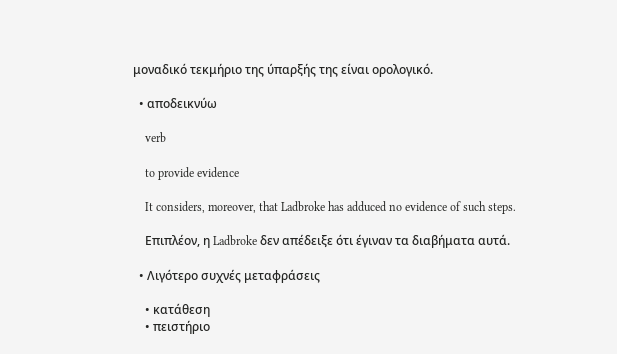μοναδικό τεκμήριο της ύπαρξής της είναι ορολογικό.

  • αποδεικνύω

    verb

    to provide evidence

    It considers, moreover, that Ladbroke has adduced no evidence of such steps.

    Επιπλέον, η Ladbroke δεν απέδειξε ότι έγιναν τα διαβήματα αυτά.

  • Λιγότερο συχνές μεταφράσεις

    • κατάθεση
    • πειστήριο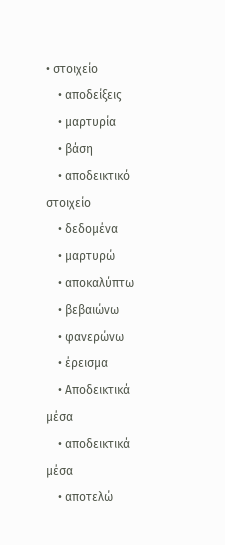• στοιχείο
    • αποδείξεις
    • μαρτυρία
    • βάση
    • αποδεικτικό στοιχείο
    • δεδομένα
    • μαρτυρώ
    • αποκαλύπτω
    • βεβαιώνω
    • φανερώνω
    • έρεισμα
    • Αποδεικτικά μέσα
    • αποδεικτικά μέσα
    • αποτελώ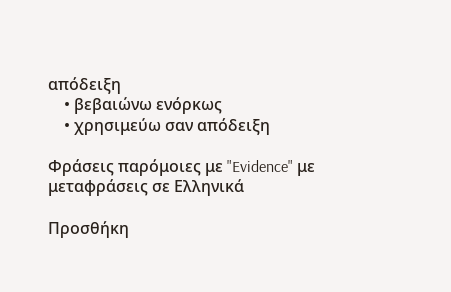απόδειξη
    • βεβαιώνω ενόρκως
    • χρησιμεύω σαν απόδειξη

Φράσεις παρόμοιες με "Evidence" με μεταφράσεις σε Ελληνικά

Προσθήκη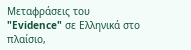Μεταφράσεις του "Evidence" σε Ελληνικά στο πλαίσιο,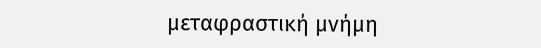μεταφραστική μνήμη